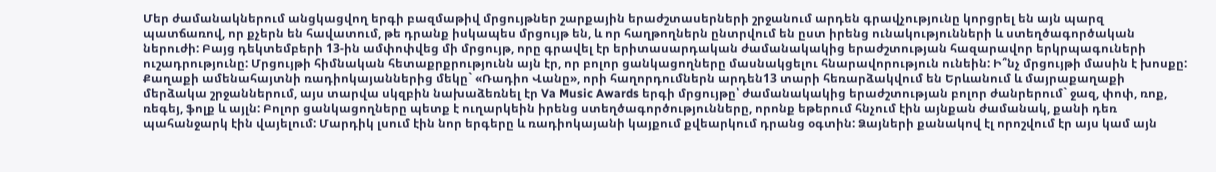Մեր ժամանակներում անցկացվող երգի բազմաթիվ մրցույթներ շարքային երաժշտասերների շրջանում արդեն գրավչությունը կորցրել են այն պարզ պատճառով, որ քչերն են հավատում, թե դրանք իսկապես մրցույթ են, և որ հաղթողներն ընտրվում են ըստ իրենց ունակությունների և ստեղծագործական ներուժի: Բայց դեկտեմբերի 13-ին ամփոփվեց մի մրցույթ, որը գրավել էր երիտասարդական ժամանակակից երաժշտության հազարավոր երկրպագուների ուշադրությունը: Մրցույթի հիմնական հետաքրքրությունն այն էր, որ բոլոր ցանկացողները մասնակցելու հնարավորություն ունեին: Ի՞նչ մրցույթի մասին է խոսքը:
Քաղաքի ամենահայտնի ռադիոկայաններից մեկը` «Ռադիո Վանը», որի հաղորդումներն արդեն13 տարի հեռարձակվում են Երևանում և մայրաքաղաքի մերձակա շրջաններում, այս տարվա սկզբին նախաձեռնել էր Va Music Awards երգի մրցույթը՝ ժամանակակից երաժշտության բոլոր ժանրերում` ջազ, փոփ, ռոք, ռեգեյ, ֆոլք և այլն: Բոլոր ցանկացողները պետք է ուղարկեին իրենց ստեղծագործությունները, որոնք եթերում հնչում էին այնքան ժամանակ, քանի դեռ պահանջարկ էին վայելում: Մարդիկ լսում էին նոր երգերը և ռադիոկայանի կայքում քվեարկում դրանց օգտին: Ձայների քանակով էլ որոշվում էր այս կամ այն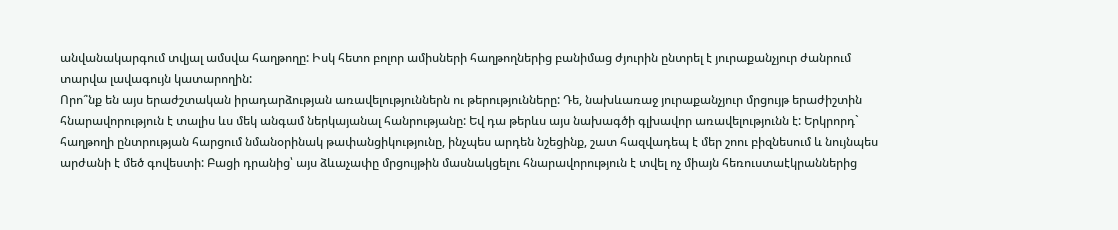անվանակարգում տվյալ ամսվա հաղթողը: Իսկ հետո բոլոր ամիսների հաղթողներից բանիմաց ժյուրին ընտրել է յուրաքանչյուր ժանրում տարվա լավագույն կատարողին:
Որո՞նք են այս երաժշտական իրադարձության առավելություններն ու թերությունները: Դե, նախևառաջ յուրաքանչյուր մրցույթ երաժիշտին հնարավորություն է տալիս ևս մեկ անգամ ներկայանալ հանրությանը: Եվ դա թերևս այս նախագծի գլխավոր առավելությունն է: Երկրորդ` հաղթողի ընտրության հարցում նմանօրինակ թափանցիկությունը, ինչպես արդեն նշեցինք, շատ հազվադեպ է մեր շոու բիզնեսում և նույնպես արժանի է մեծ գովեստի: Բացի դրանից՝ այս ձևաչափը մրցույթին մասնակցելու հնարավորություն է տվել ոչ միայն հեռուստաէկրաններից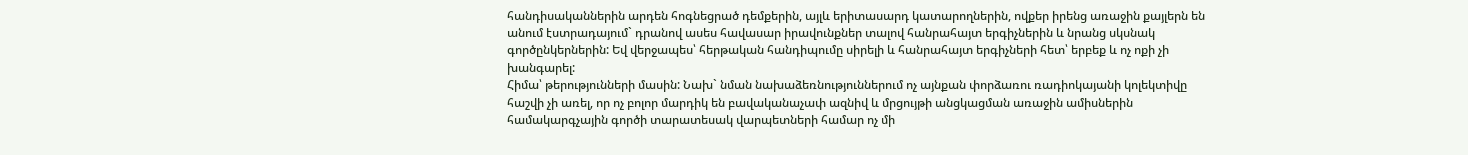հանդիսականներին արդեն հոգնեցրած դեմքերին, այլև երիտասարդ կատարողներին, ովքեր իրենց առաջին քայլերն են անում էստրադայում` դրանով ասես հավասար իրավունքներ տալով հանրահայտ երգիչներին և նրանց սկսնակ գործընկերներին: Եվ վերջապես՝ հերթական հանդիպումը սիրելի և հանրահայտ երգիչների հետ՝ երբեք և ոչ ոքի չի խանգարել:
Հիմա՝ թերությունների մասին: Նախ` նման նախաձեռնություններում ոչ այնքան փորձառու ռադիոկայանի կոլեկտիվը հաշվի չի առել, որ ոչ բոլոր մարդիկ են բավականաչափ ազնիվ և մրցույթի անցկացման առաջին ամիսներին համակարգչային գործի տարատեսակ վարպետների համար ոչ մի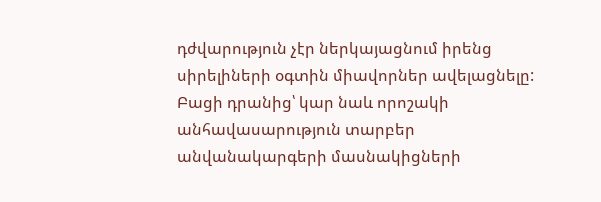դժվարություն չէր ներկայացնում իրենց սիրելիների օգտին միավորներ ավելացնելը: Բացի դրանից՝ կար նաև որոշակի անհավասարություն տարբեր անվանակարգերի մասնակիցների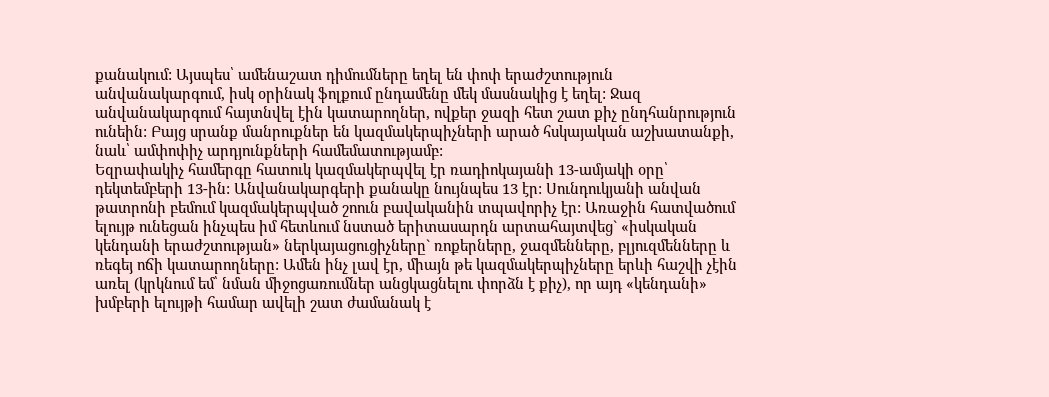քանակում: Այսպես՝ ամենաշատ դիմումները եղել են փոփ երաժշտություն անվանակարգում, իսկ օրինակ ֆոլքում ընդամենը մեկ մասնակից է եղել: Ջազ անվանակարգում հայտնվել էին կատարողներ, ովքեր ջազի հետ շատ քիչ ընդհանրություն ունեին: Բայց սրանք մանրուքներ են կազմակերպիչների արած հսկայական աշխատանքի, նաև՝ ամփոփիչ արդյունքների համեմատությամբ:
Եզրափակիչ համերգը հատուկ կազմակերպվել էր ռադիոկայանի 13-ամյակի օրը՝ դեկտեմբերի 13-ին: Անվանակարգերի քանակը նույնպես 13 էր: Սունդուկյանի անվան թատրոնի բեմում կազմակերպված շոուն բավականին տպավորիչ էր: Առաջին հատվածում ելույթ ունեցան ինչպես իմ հետևում նստած երիտասարդն արտահայտվեց` «իսկական կենդանի երաժշտության» ներկայացուցիչները` ռոքերները, ջազմենները, բլյուզմենները և ռեգեյ ոճի կատարողները: Ամեն ինչ լավ էր, միայն թե կազմակերպիչները երևի հաշվի չէին առել (կրկնում եմ՝ նման միջոցառումներ անցկացնելու փորձն է քիչ), որ այդ «կենդանի» խմբերի ելույթի համար ավելի շատ ժամանակ է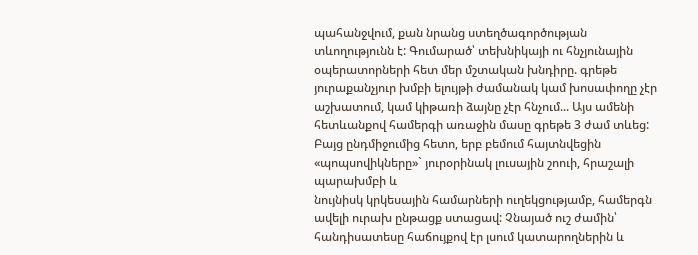պահանջվում, քան նրանց ստեղծագործության տևողությունն է: Գումարած՝ տեխնիկայի ու հնչյունային օպերատորների հետ մեր մշտական խնդիրը. գրեթե յուրաքանչյուր խմբի ելույթի ժամանակ կամ խոսափողը չէր աշխատում, կամ կիթառի ձայնը չէր հնչում... Այս ամենի հետևանքով համերգի առաջին մասը գրեթե 3 ժամ տևեց: Բայց ընդմիջումից հետո, երբ բեմում հայտնվեցին «պոպսովիկները»` յուրօրինակ լուսային շոուի, հրաշալի պարախմբի և
նույնիսկ կրկեսային համարների ուղեկցությամբ, համերգն ավելի ուրախ ընթացք ստացավ: Չնայած ուշ ժամին՝ հանդիսատեսը հաճույքով էր լսում կատարողներին և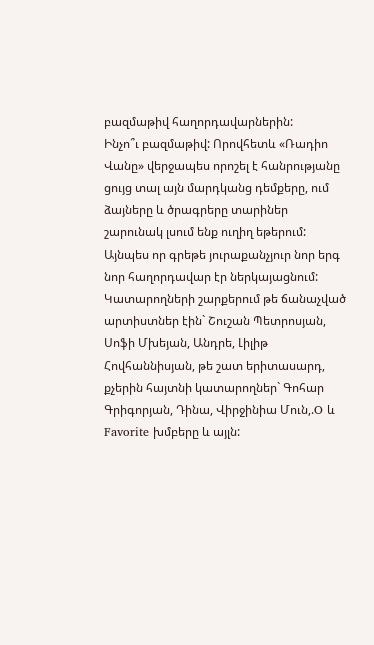բազմաթիվ հաղորդավարներին:
Ինչո՞ւ բազմաթիվ: Որովհետև «Ռադիո Վանը» վերջապես որոշել է հանրությանը ցույց տալ այն մարդկանց դեմքերը, ում ձայները և ծրագրերը տարիներ
շարունակ լսում ենք ուղիղ եթերում: Այնպես որ գրեթե յուրաքանչյուր նոր երգ նոր հաղորդավար էր ներկայացնում: Կատարողների շարքերում թե ճանաչված արտիստներ էին` Շուշան Պետրոսյան, Սոֆի Մխեյան, Անդրե, Լիլիթ Հովհաննիսյան, թե շատ երիտասարդ, քչերին հայտնի կատարողներ` Գոհար Գրիգորյան, Դինա, Վիրջինիա Մուն,.O և Favorite խմբերը և այլն: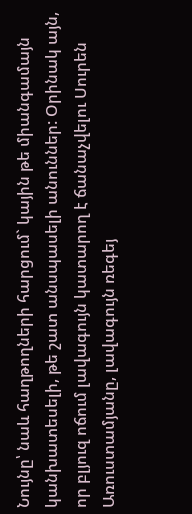Նույնը՝ նաև հաղթողների հարցում` կային թե միանգամայն կանխատեսելի, թե շատ անսպասելի անուններ: Օրինակ այն, որ բլյուզ ոճում լավագույն կատարող է ճանաչվելու Սուրեն Առուստամյանը, լավագույն ռեգեյ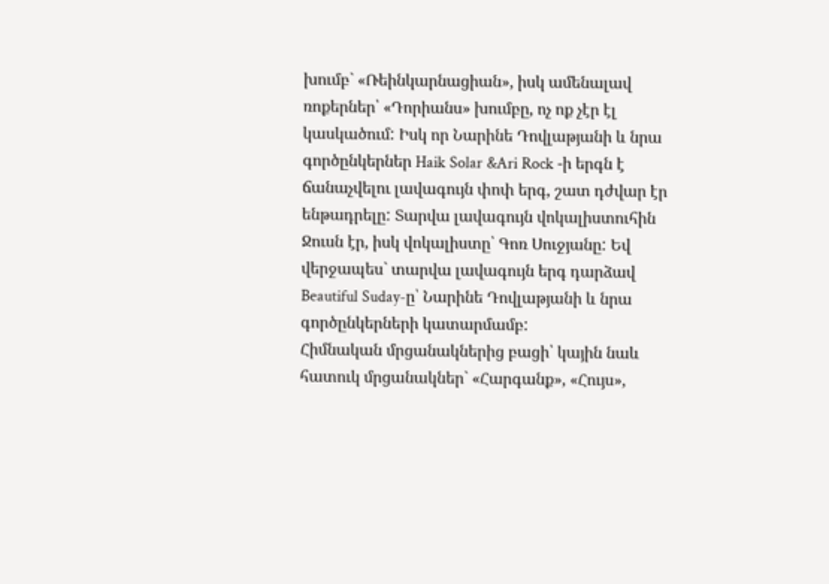խումբ` «Ռեինկարնացիան», իսկ ամենալավ ռոքերներ՝ «Դորիանս» խումբը, ոչ ոք չէր էլ կասկածում: Իսկ որ Նարինե Դովլաթյանի և նրա գործընկերներ Haik Solar &Ari Rock -ի երգն է ճանաչվելու լավագույն փոփ երգ, շատ դժվար էր ենթադրելը: Տարվա լավագույն վոկալիստուհին Ջուսն էր, իսկ վոկալիստը՝ Գոռ Սուջյանը: Եվ վերջապես` տարվա լավագույն երգ դարձավ Beautiful Suday-ը՝ Նարինե Դովլաթյանի և նրա գործընկերների կատարմամբ:
Հիմնական մրցանակներից բացի՝ կային նաև հատուկ մրցանակներ` «Հարգանք», «Հույս»,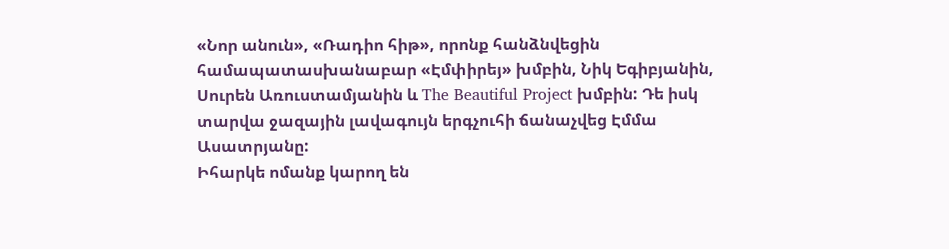«Նոր անուն», «Ռադիո հիթ», որոնք հանձնվեցին համապատասխանաբար «Էմփիրեյ» խմբին, Նիկ Եգիբյանին, Սուրեն Առուստամյանին և The Beautiful Project խմբին: Դե իսկ տարվա ջազային լավագույն երգչուհի ճանաչվեց Էմմա Ասատրյանը:
Իհարկե ոմանք կարող են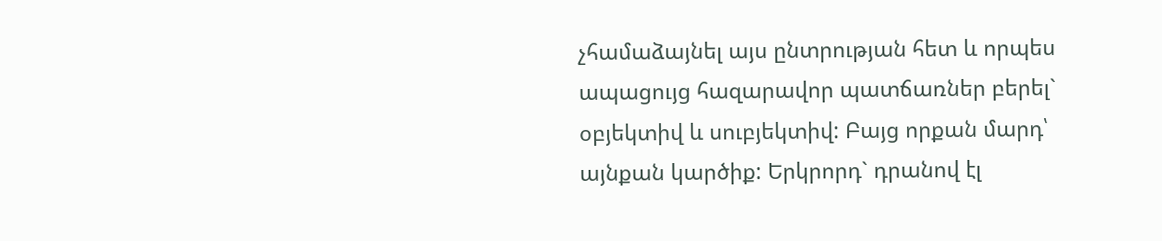չհամաձայնել այս ընտրության հետ և որպես ապացույց հազարավոր պատճառներ բերել` օբյեկտիվ և սուբյեկտիվ: Բայց որքան մարդ՝ այնքան կարծիք: Երկրորդ` դրանով էլ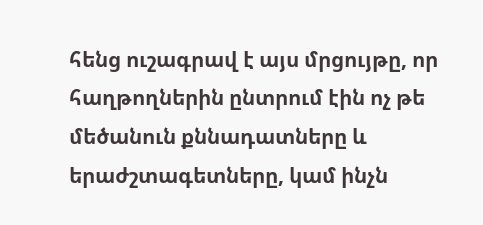հենց ուշագրավ է այս մրցույթը, որ հաղթողներին ընտրում էին ոչ թե մեծանուն քննադատները և երաժշտագետները, կամ ինչն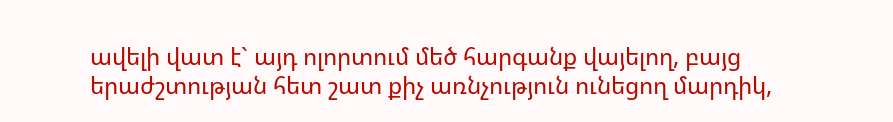ավելի վատ է` այդ ոլորտում մեծ հարգանք վայելող, բայց երաժշտության հետ շատ քիչ առնչություն ունեցող մարդիկ,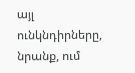այլ ունկնդիրները, նրանք, ում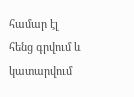համար էլ հենց գրվում և կատարվում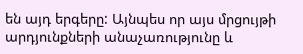են այդ երգերը: Այնպես որ այս մրցույթի արդյունքների անաչառությունը և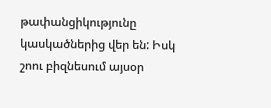թափանցիկությունը կասկածներից վեր են: Իսկ շոու բիզնեսում այսօր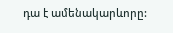դա է ամենակարևորը: